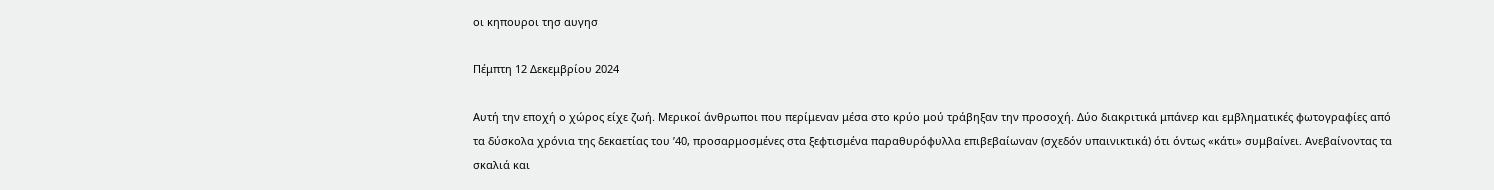οι κηπουροι τησ αυγησ

Πέμπτη 12 Δεκεμβρίου 2024

Αυτή την εποχή ο χώρος είχε ζωή. Μερικοί άνθρωποι που περίμεναν μέσα στο κρύο μού τράβηξαν την προσοχή. Δύο διακριτικά μπάνερ και εμβληματικές φωτογραφίες από τα δύσκολα χρόνια της δεκαετίας του ’40, προσαρμοσμένες στα ξεφτισμένα παραθυρόφυλλα επιβεβαίωναν (σχεδόν υπαινικτικά) ότι όντως «κάτι» συμβαίνει. Ανεβαίνοντας τα σκαλιά και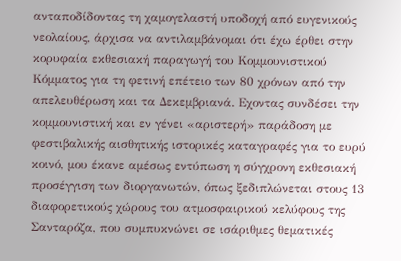ανταποδίδοντας τη χαμογελαστή υποδοχή από ευγενικούς νεολαίους, άρχισα να αντιλαμβάνομαι ότι έχω έρθει στην κορυφαία εκθεσιακή παραγωγή του Κομμουνιστικού Κόμματος για τη φετινή επέτειο των 80 χρόνων από την απελευθέρωση και τα Δεκεμβριανά. Εχοντας συνδέσει την κομμουνιστική και εν γένει «αριστερή» παράδοση με φεστιβαλικής αισθητικής ιστορικές καταγραφές για το ευρύ κοινό, μου έκανε αμέσως εντύπωση η σύγχρονη εκθεσιακή προσέγγιση των διοργανωτών, όπως ξεδιπλώνεται στους 13 διαφορετικούς χώρους του ατμοσφαιρικού κελύφους της Σανταρόζα, που συμπυκνώνει σε ισάριθμες θεματικές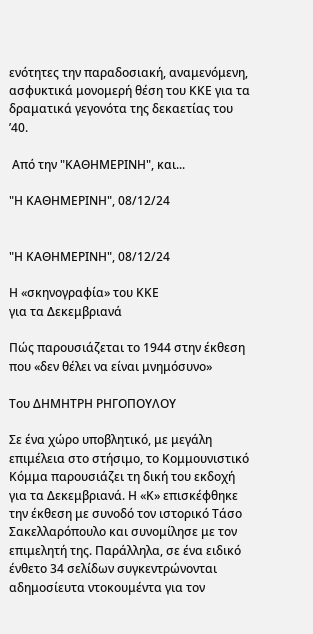ενότητες την παραδοσιακή, αναμενόμενη, ασφυκτικά μονομερή θέση του ΚΚΕ για τα δραματικά γεγονότα της δεκαετίας του ’40.

 Από την "ΚΑΘΗΜΕΡΙΝΗ", και...

"Η ΚΑΘΗΜΕΡΙΝΗ", 08/12/24


"Η ΚΑΘΗΜΕΡΙΝΗ", 08/12/24

Η «σκηνογραφία» του ΚΚΕ
για τα Δεκεμβριανά

Πώς παρουσιάζεται το 1944 στην έκθεση που «δεν θέλει να είναι μνημόσυνο»

Του ΔΗΜΗΤΡΗ ΡΗΓΟΠΟΥΛΟΥ

Σε ένα χώρο υποβλητικό, με μεγάλη επιμέλεια στο στήσιμο, το Κομμουνιστικό Κόμμα παρουσιάζει τη δική του εκδοχή για τα Δεκεμβριανά. Η «Κ» επισκέφθηκε την έκθεση με συνοδό τον ιστορικό Τάσο Σακελλαρόπουλο και συνομίλησε με τον επιμελητή της. Παράλληλα, σε ένα ειδικό ένθετο 34 σελίδων συγκεντρώνονται αδημοσίευτα ντοκουμέντα για τον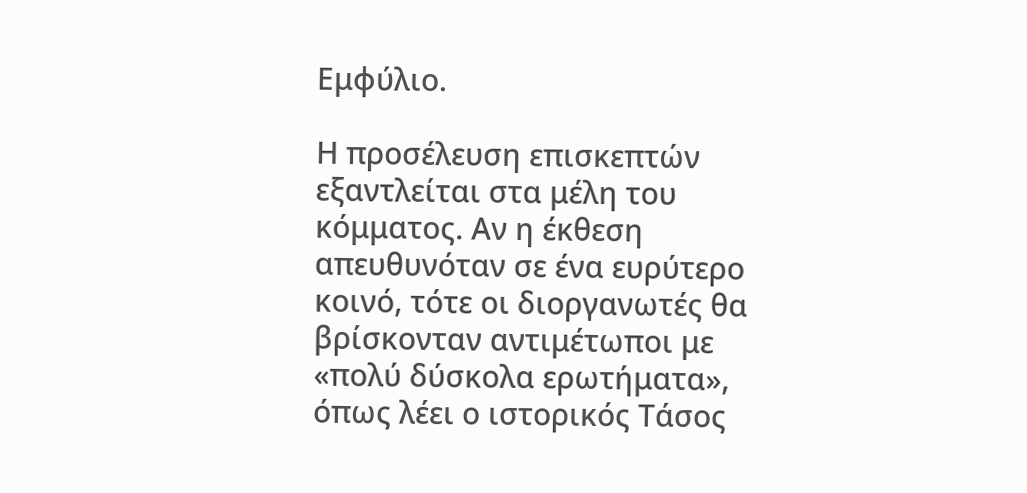Εμφύλιο.

Η προσέλευση επισκεπτών εξαντλείται στα μέλη του κόμματος. Αν η έκθεση απευθυνόταν σε ένα ευρύτερο κοινό, τότε οι διοργανωτές θα βρίσκονταν αντιμέτωποι με «πολύ δύσκολα ερωτήματα», όπως λέει ο ιστορικός Τάσος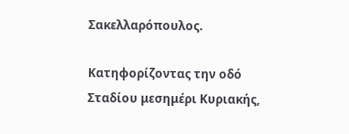Σακελλαρόπουλος.

Κατηφορίζοντας την οδό Σταδίου μεσημέρι Κυριακής,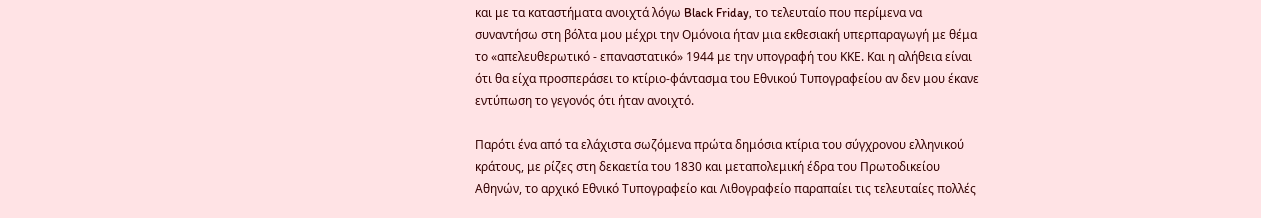και με τα καταστήματα ανοιχτά λόγω Black Friday, το τελευταίο που περίμενα να συναντήσω στη βόλτα μου μέχρι την Ομόνοια ήταν μια εκθεσιακή υπερπαραγωγή με θέμα το «απελευθερωτικό - επαναστατικό» 1944 με την υπογραφή του ΚΚΕ. Και η αλήθεια είναι ότι θα είχα προσπεράσει το κτίριο-φάντασμα του Εθνικού Τυπογραφείου αν δεν μου έκανε εντύπωση το γεγονός ότι ήταν ανοιχτό.

Παρότι ένα από τα ελάχιστα σωζόμενα πρώτα δημόσια κτίρια του σύγχρονου ελληνικού κράτους, με ρίζες στη δεκαετία του 1830 και μεταπολεμική έδρα του Πρωτοδικείου Αθηνών, το αρχικό Εθνικό Τυπογραφείο και Λιθογραφείο παραπαίει τις τελευταίες πολλές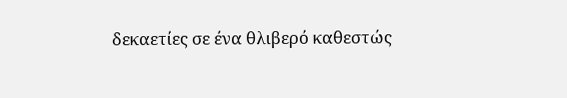δεκαετίες σε ένα θλιβερό καθεστώς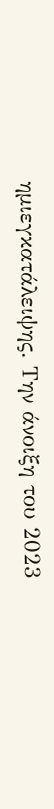ημιεγκατάλειψης. Την άνοιξη του 2023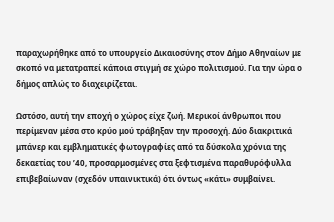παραχωρήθηκε από το υπουργείο Δικαιοσύνης στον Δήμο Αθηναίων με σκοπό να μετατραπεί κάποια στιγμή σε χώρο πολιτισμού. Για την ώρα ο δήμος απλώς το διαχειρίζεται.

Ωστόσο, αυτή την εποχή ο χώρος είχε ζωή. Μερικοί άνθρωποι που περίμεναν μέσα στο κρύο μού τράβηξαν την προσοχή. Δύο διακριτικά μπάνερ και εμβληματικές φωτογραφίες από τα δύσκολα χρόνια της δεκαετίας του ’40, προσαρμοσμένες στα ξεφτισμένα παραθυρόφυλλα επιβεβαίωναν (σχεδόν υπαινικτικά) ότι όντως «κάτι» συμβαίνει.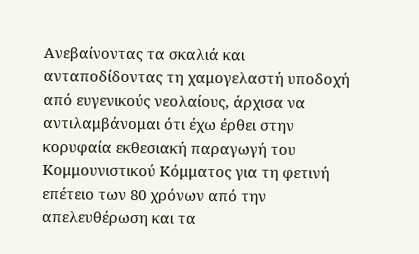Ανεβαίνοντας τα σκαλιά και ανταποδίδοντας τη χαμογελαστή υποδοχή από ευγενικούς νεολαίους, άρχισα να αντιλαμβάνομαι ότι έχω έρθει στην κορυφαία εκθεσιακή παραγωγή του Κομμουνιστικού Κόμματος για τη φετινή επέτειο των 80 χρόνων από την απελευθέρωση και τα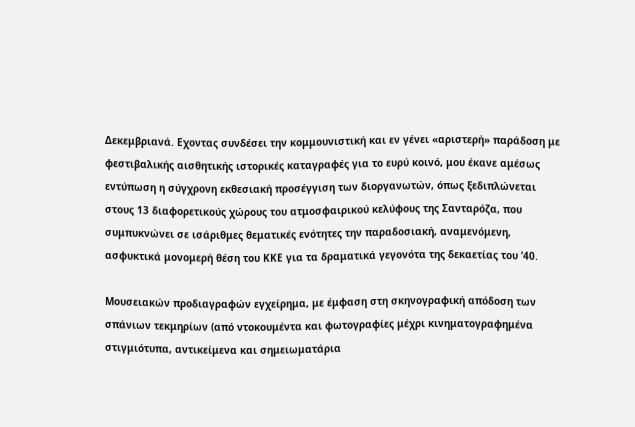Δεκεμβριανά. Εχοντας συνδέσει την κομμουνιστική και εν γένει «αριστερή» παράδοση με φεστιβαλικής αισθητικής ιστορικές καταγραφές για το ευρύ κοινό, μου έκανε αμέσως εντύπωση η σύγχρονη εκθεσιακή προσέγγιση των διοργανωτών, όπως ξεδιπλώνεται στους 13 διαφορετικούς χώρους του ατμοσφαιρικού κελύφους της Σανταρόζα, που συμπυκνώνει σε ισάριθμες θεματικές ενότητες την παραδοσιακή, αναμενόμενη, ασφυκτικά μονομερή θέση του ΚΚΕ για τα δραματικά γεγονότα της δεκαετίας του ’40.

Μουσειακών προδιαγραφών εγχείρημα, με έμφαση στη σκηνογραφική απόδοση των σπάνιων τεκμηρίων (από ντοκουμέντα και φωτογραφίες μέχρι κινηματογραφημένα στιγμιότυπα, αντικείμενα και σημειωματάρια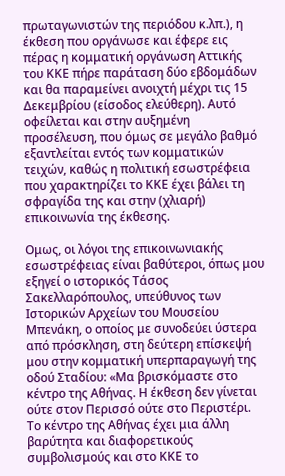πρωταγωνιστών της περιόδου κ.λπ.), η έκθεση που οργάνωσε και έφερε εις πέρας η κομματική οργάνωση Αττικής του ΚΚΕ πήρε παράταση δύο εβδομάδων και θα παραμείνει ανοιχτή μέχρι τις 15 Δεκεμβρίου (είσοδος ελεύθερη). Αυτό οφείλεται και στην αυξημένη προσέλευση, που όμως σε μεγάλο βαθμό εξαντλείται εντός των κομματικών τειχών, καθώς η πολιτική εσωστρέφεια που χαρακτηρίζει το ΚΚΕ έχει βάλει τη σφραγίδα της και στην (χλιαρή) επικοινωνία της έκθεσης.

Ομως, οι λόγοι της επικοινωνιακής εσωστρέφειας είναι βαθύτεροι, όπως μου εξηγεί ο ιστορικός Τάσος Σακελλαρόπουλος, υπεύθυνος των Ιστορικών Αρχείων του Μουσείου Μπενάκη, ο οποίος με συνοδεύει ύστερα από πρόσκληση, στη δεύτερη επίσκεψή μου στην κομματική υπερπαραγωγή της οδού Σταδίου: «Μα βρισκόμαστε στο κέντρο της Αθήνας. Η έκθεση δεν γίνεται ούτε στον Περισσό ούτε στο Περιστέρι. Το κέντρο της Αθήνας έχει μια άλλη βαρύτητα και διαφορετικούς συμβολισμούς και στο ΚΚΕ το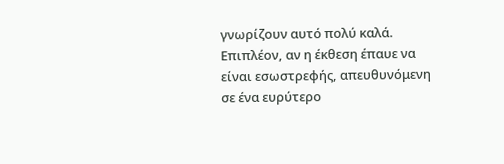γνωρίζουν αυτό πολύ καλά. Επιπλέον, αν η έκθεση έπαυε να είναι εσωστρεφής, απευθυνόμενη σε ένα ευρύτερο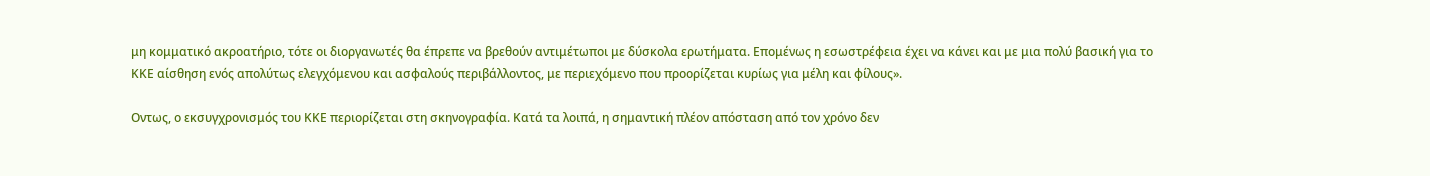μη κομματικό ακροατήριο, τότε οι διοργανωτές θα έπρεπε να βρεθούν αντιμέτωποι με δύσκολα ερωτήματα. Επομένως η εσωστρέφεια έχει να κάνει και με μια πολύ βασική για το ΚΚΕ αίσθηση ενός απολύτως ελεγχόμενου και ασφαλούς περιβάλλοντος, με περιεχόμενο που προορίζεται κυρίως για μέλη και φίλους».

Οντως, ο εκσυγχρονισμός του ΚΚΕ περιορίζεται στη σκηνογραφία. Κατά τα λοιπά, η σημαντική πλέον απόσταση από τον χρόνο δεν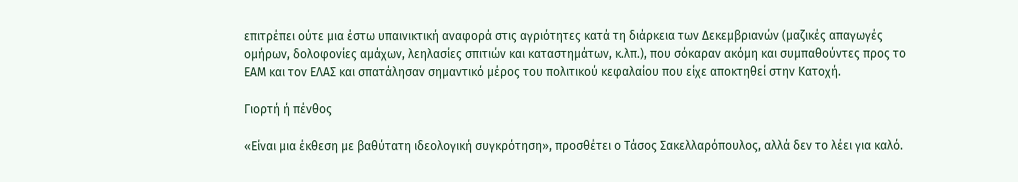επιτρέπει ούτε μια έστω υπαινικτική αναφορά στις αγριότητες κατά τη διάρκεια των Δεκεμβριανών (μαζικές απαγωγές ομήρων, δολοφονίες αμάχων, λεηλασίες σπιτιών και καταστημάτων, κ.λπ.), που σόκαραν ακόμη και συμπαθούντες προς το ΕΑΜ και τον ΕΛΑΣ και σπατάλησαν σημαντικό μέρος του πολιτικού κεφαλαίου που είχε αποκτηθεί στην Κατοχή.

Γιορτή ή πένθος

«Είναι μια έκθεση με βαθύτατη ιδεολογική συγκρότηση», προσθέτει ο Τάσος Σακελλαρόπουλος, αλλά δεν το λέει για καλό.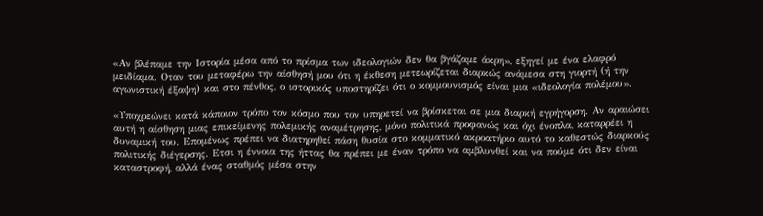«Αν βλέπαμε την Ιστορία μέσα από το πρίσμα των ιδεολογιών δεν θα βγάζαμε άκρη», εξηγεί με ένα ελαφρό μειδίαμα. Οταν του μεταφέρω την αίσθησή μου ότι η έκθεση μετεωρίζεται διαρκώς ανάμεσα στη γιορτή (ή την αγωνιστική έξαψη) και στο πένθος, ο ιστορικός υποστηρίζει ότι ο κομμουνισμός είναι μια «ιδεολογία πολέμου».

«Υποχρεώνει κατά κάποιον τρόπο τον κόσμο που τον υπηρετεί να βρίσκεται σε μια διαρκή εγρήγορση. Αν αραιώσει αυτή η αίσθηση μιας επικείμενης πολεμικής αναμέτρησης, μόνο πολιτικά προφανώς και όχι ένοπλα, καταρρέει η δυναμική του. Επομένως πρέπει να διατηρηθεί πάση θυσία στο κομματικό ακροατήριο αυτό το καθεστώς διαρκούς πολιτικής διέγερσης. Ετσι η έννοια της ήττας θα πρέπει με έναν τρόπο να αμβλυνθεί και να πούμε ότι δεν είναι καταστροφή, αλλά ένας σταθμός μέσα στην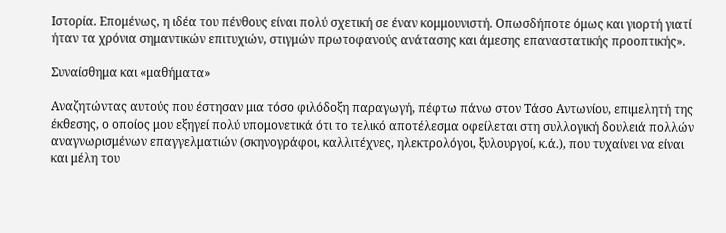Ιστορία. Επομένως, η ιδέα του πένθους είναι πολύ σχετική σε έναν κομμουνιστή. Οπωσδήποτε όμως και γιορτή γιατί ήταν τα χρόνια σημαντικών επιτυχιών, στιγμών πρωτοφανούς ανάτασης και άμεσης επαναστατικής προοπτικής».

Συναίσθημα και «μαθήματα»

Αναζητώντας αυτούς που έστησαν μια τόσο φιλόδοξη παραγωγή, πέφτω πάνω στον Τάσο Αντωνίου, επιμελητή της έκθεσης, ο οποίος μου εξηγεί πολύ υπομονετικά ότι το τελικό αποτέλεσμα οφείλεται στη συλλογική δουλειά πολλών αναγνωρισμένων επαγγελματιών (σκηνογράφοι, καλλιτέχνες, ηλεκτρολόγοι, ξυλουργοί, κ.ά.), που τυχαίνει να είναι και μέλη του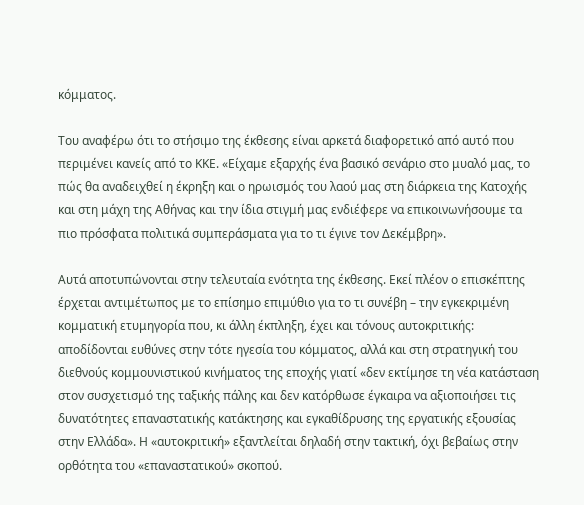κόμματος.

Του αναφέρω ότι το στήσιμο της έκθεσης είναι αρκετά διαφορετικό από αυτό που περιμένει κανείς από το ΚΚΕ. «Είχαμε εξαρχής ένα βασικό σενάριο στο μυαλό μας, το πώς θα αναδειχθεί η έκρηξη και ο ηρωισμός του λαού μας στη διάρκεια της Κατοχής και στη μάχη της Αθήνας και την ίδια στιγμή μας ενδιέφερε να επικοινωνήσουμε τα πιο πρόσφατα πολιτικά συμπεράσματα για το τι έγινε τον Δεκέμβρη».

Αυτά αποτυπώνονται στην τελευταία ενότητα της έκθεσης. Εκεί πλέον ο επισκέπτης έρχεται αντιμέτωπος με το επίσημο επιμύθιο για το τι συνέβη – την εγκεκριμένη κομματική ετυμηγορία που, κι άλλη έκπληξη, έχει και τόνους αυτοκριτικής: αποδίδονται ευθύνες στην τότε ηγεσία του κόμματος, αλλά και στη στρατηγική του διεθνούς κομμουνιστικού κινήματος της εποχής γιατί «δεν εκτίμησε τη νέα κατάσταση στον συσχετισμό της ταξικής πάλης και δεν κατόρθωσε έγκαιρα να αξιοποιήσει τις δυνατότητες επαναστατικής κατάκτησης και εγκαθίδρυσης της εργατικής εξουσίας στην Ελλάδα». Η «αυτοκριτική» εξαντλείται δηλαδή στην τακτική, όχι βεβαίως στην ορθότητα του «επαναστατικού» σκοπού.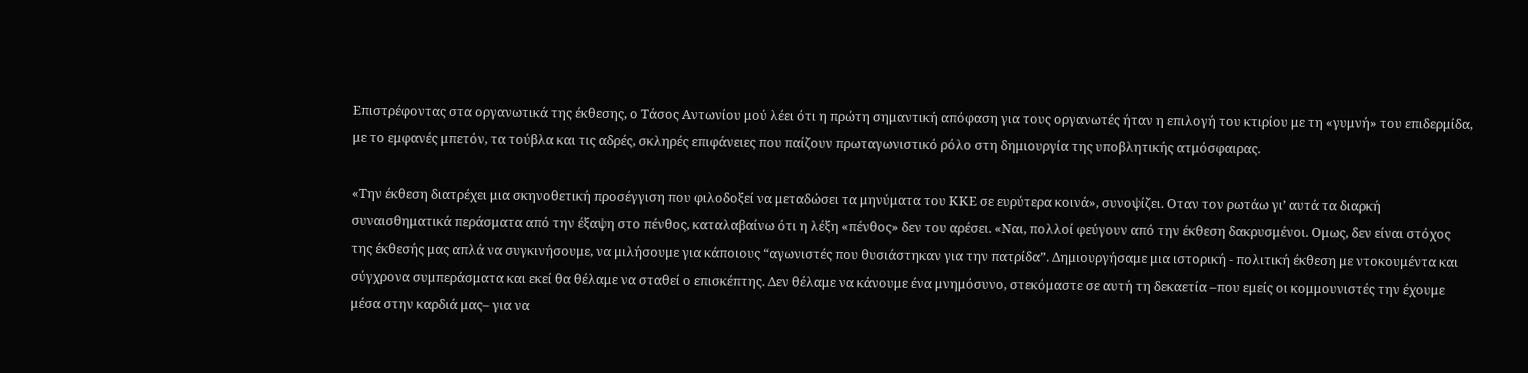Επιστρέφοντας στα οργανωτικά της έκθεσης, ο Τάσος Αντωνίου μού λέει ότι η πρώτη σημαντική απόφαση για τους οργανωτές ήταν η επιλογή του κτιρίου με τη «γυμνή» του επιδερμίδα, με το εμφανές μπετόν, τα τούβλα και τις αδρές, σκληρές επιφάνειες που παίζουν πρωταγωνιστικό ρόλο στη δημιουργία της υποβλητικής ατμόσφαιρας.

«Την έκθεση διατρέχει μια σκηνοθετική προσέγγιση που φιλοδοξεί να μεταδώσει τα μηνύματα του ΚΚΕ σε ευρύτερα κοινά», συνοψίζει. Οταν τον ρωτάω γι’ αυτά τα διαρκή συναισθηματικά περάσματα από την έξαψη στο πένθος, καταλαβαίνω ότι η λέξη «πένθος» δεν του αρέσει. «Ναι, πολλοί φεύγουν από την έκθεση δακρυσμένοι. Ομως, δεν είναι στόχος της έκθεσής μας απλά να συγκινήσουμε, να μιλήσουμε για κάποιους “αγωνιστές που θυσιάστηκαν για την πατρίδα”. Δημιουργήσαμε μια ιστορική - πολιτική έκθεση με ντοκουμέντα και σύγχρονα συμπεράσματα και εκεί θα θέλαμε να σταθεί ο επισκέπτης. Δεν θέλαμε να κάνουμε ένα μνημόσυνο, στεκόμαστε σε αυτή τη δεκαετία –που εμείς οι κομμουνιστές την έχουμε μέσα στην καρδιά μας– για να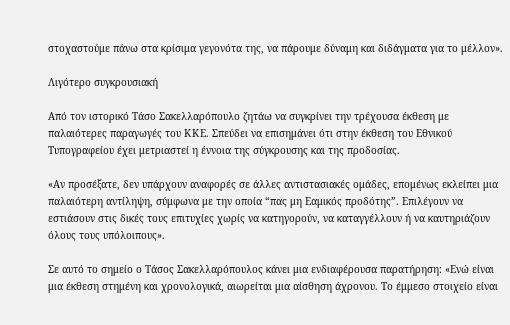στοχαστούμε πάνω στα κρίσιμα γεγονότα της, να πάρουμε δύναμη και διδάγματα για το μέλλον».

Λιγότερο συγκρουσιακή

Από τον ιστορικό Τάσο Σακελλαρόπουλο ζητάω να συγκρίνει την τρέχουσα έκθεση με παλαιότερες παραγωγές του ΚΚΕ. Σπεύδει να επισημάνει ότι στην έκθεση του Εθνικού Τυπογραφείου έχει μετριαστεί η έννοια της σύγκρουσης και της προδοσίας.

«Αν προσέξατε, δεν υπάρχουν αναφορές σε άλλες αντιστασιακές ομάδες, επομένως εκλείπει μια παλαιότερη αντίληψη, σύμφωνα με την οποία “πας μη Εαμικός προδότης”. Επιλέγουν να εστιάσουν στις δικές τους επιτυχίες χωρίς να κατηγορούν, να καταγγέλλουν ή να καυτηριάζουν όλους τους υπόλοιπους».

Σε αυτό το σημείο ο Τάσος Σακελλαρόπουλος κάνει μια ενδιαφέρουσα παρατήρηση: «Ενώ είναι μια έκθεση στημένη και χρονολογικά, αιωρείται μια αίσθηση άχρονου. Το έμμεσο στοιχείο είναι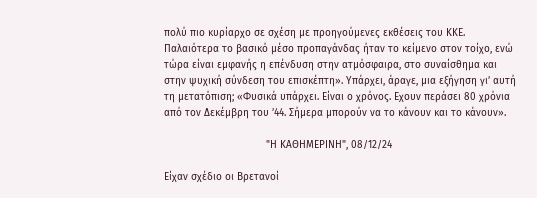πολύ πιο κυρίαρχο σε σχέση με προηγούμενες εκθέσεις του ΚΚΕ. Παλαιότερα το βασικό μέσο προπαγάνδας ήταν το κείμενο στον τοίχο, ενώ τώρα είναι εμφανής η επένδυση στην ατμόσφαιρα, στο συναίσθημα και στην ψυχική σύνδεση του επισκέπτη». Υπάρχει, άραγε, μια εξήγηση γι’ αυτή τη μετατόπιση; «Φυσικά υπάρχει. Είναι ο χρόνος. Εχουν περάσει 80 χρόνια από τον Δεκέμβρη του ’44. Σήμερα μπορούν να το κάνουν και το κάνουν».

                                  "Η ΚΑΘΗΜΕΡΙΝΗ", 08/12/24

Είχαν σχέδιο οι Βρετανοί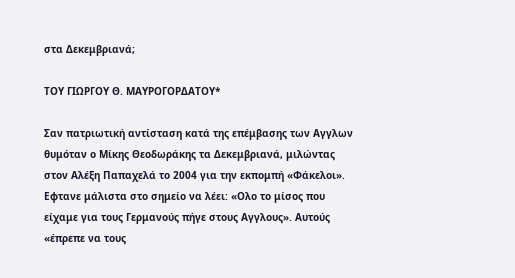στα Δεκεμβριανά;

ΤΟΥ ΓΙΩΡΓΟΥ Θ. ΜΑΥΡΟΓΟΡΔΑΤΟΥ*

Σαν πατριωτική αντίσταση κατά της επέμβασης των Αγγλων θυμόταν ο Μίκης Θεοδωράκης τα Δεκεμβριανά, μιλώντας στον Αλέξη Παπαχελά το 2004 για την εκπομπή «Φάκελοι». Εφτανε μάλιστα στο σημείο να λέει: «Ολο το μίσος που είχαμε για τους Γερμανούς πήγε στους Αγγλους». Αυτούς «έπρεπε να τους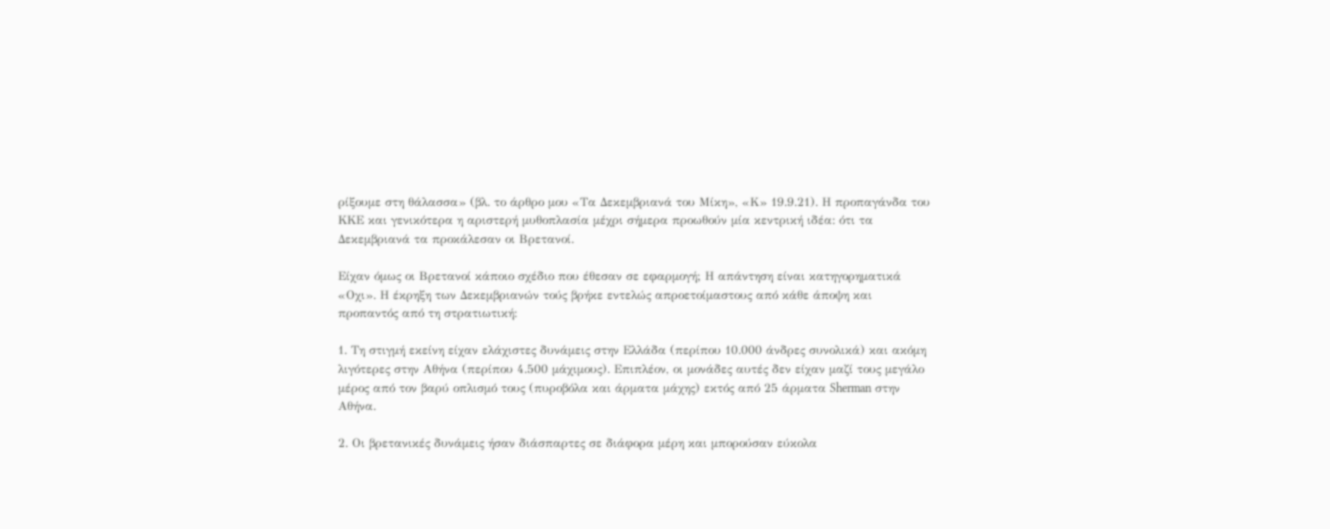ρίξουμε στη θάλασσα» (βλ. το άρθρο μου «Τα Δεκεμβριανά του Μίκη», «Κ» 19.9.21). Η προπαγάνδα του ΚΚΕ και γενικότερα η αριστερή μυθοπλασία μέχρι σήμερα προωθούν μία κεντρική ιδέα: ότι τα Δεκεμβριανά τα προκάλεσαν οι Βρετανοί.

Είχαν όμως οι Βρετανοί κάποιο σχέδιο που έθεσαν σε εφαρμογή; Η απάντηση είναι κατηγορηματικά «Οχι». Η έκρηξη των Δεκεμβριανών τούς βρήκε εντελώς απροετοίμαστους από κάθε άποψη και προπαντός από τη στρατιωτική:

1. Τη στιγμή εκείνη είχαν ελάχιστες δυνάμεις στην Ελλάδα (περίπου 10.000 άνδρες συνολικά) και ακόμη λιγότερες στην Αθήνα (περίπου 4.500 μάχιμους). Επιπλέον, οι μονάδες αυτές δεν είχαν μαζί τους μεγάλο μέρος από τον βαρύ οπλισμό τους (πυροβόλα και άρματα μάχης) εκτός από 25 άρματα Sherman στην Αθήνα.

2. Οι βρετανικές δυνάμεις ήσαν διάσπαρτες σε διάφορα μέρη και μπορούσαν εύκολα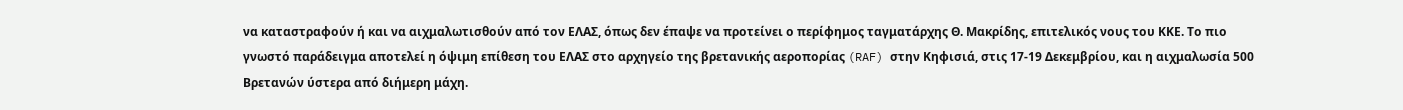να καταστραφούν ή και να αιχμαλωτισθούν από τον ΕΛΑΣ, όπως δεν έπαψε να προτείνει ο περίφημος ταγματάρχης Θ. Μακρίδης, επιτελικός νους του ΚΚΕ. Το πιο γνωστό παράδειγμα αποτελεί η όψιμη επίθεση του ΕΛΑΣ στο αρχηγείο της βρετανικής αεροπορίας (RAF) στην Κηφισιά, στις 17-19 Δεκεμβρίου, και η αιχμαλωσία 500 Βρετανών ύστερα από διήμερη μάχη.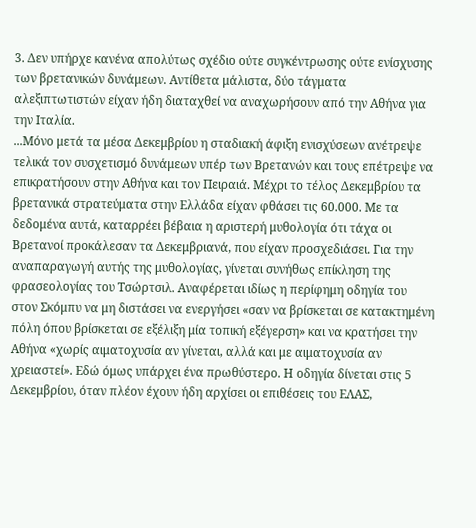3. Δεν υπήρχε κανένα απολύτως σχέδιο ούτε συγκέντρωσης ούτε ενίσχυσης των βρετανικών δυνάμεων. Αντίθετα μάλιστα, δύο τάγματα αλεξιπτωτιστών είχαν ήδη διαταχθεί να αναχωρήσουν από την Αθήνα για την Ιταλία.
...Μόνο μετά τα μέσα Δεκεμβρίου η σταδιακή άφιξη ενισχύσεων ανέτρεψε τελικά τον συσχετισμό δυνάμεων υπέρ των Βρετανών και τους επέτρεψε να επικρατήσουν στην Αθήνα και τον Πειραιά. Μέχρι το τέλος Δεκεμβρίου τα βρετανικά στρατεύματα στην Ελλάδα είχαν φθάσει τις 60.000. Με τα δεδομένα αυτά, καταρρέει βέβαια η αριστερή μυθολογία ότι τάχα οι Βρετανοί προκάλεσαν τα Δεκεμβριανά, που είχαν προσχεδιάσει. Για την αναπαραγωγή αυτής της μυθολογίας, γίνεται συνήθως επίκληση της φρασεολογίας του Τσώρτσιλ. Αναφέρεται ιδίως η περίφημη οδηγία του στον Σκόμπυ να μη διστάσει να ενεργήσει «σαν να βρίσκεται σε κατακτημένη πόλη όπου βρίσκεται σε εξέλιξη μία τοπική εξέγερση» και να κρατήσει την Αθήνα «χωρίς αιματοχυσία αν γίνεται, αλλά και με αιματοχυσία αν χρειαστεί». Εδώ όμως υπάρχει ένα πρωθύστερο. Η οδηγία δίνεται στις 5 Δεκεμβρίου, όταν πλέον έχουν ήδη αρχίσει οι επιθέσεις του ΕΛΑΣ,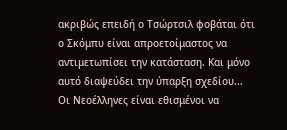ακριβώς επειδή ο Τσώρτσιλ φοβάται ότι ο Σκόμπυ είναι απροετοίμαστος να αντιμετωπίσει την κατάσταση. Και μόνο αυτό διαψεύδει την ύπαρξη σχεδίου...
Οι Nεοέλληνες είναι εθισμένοι να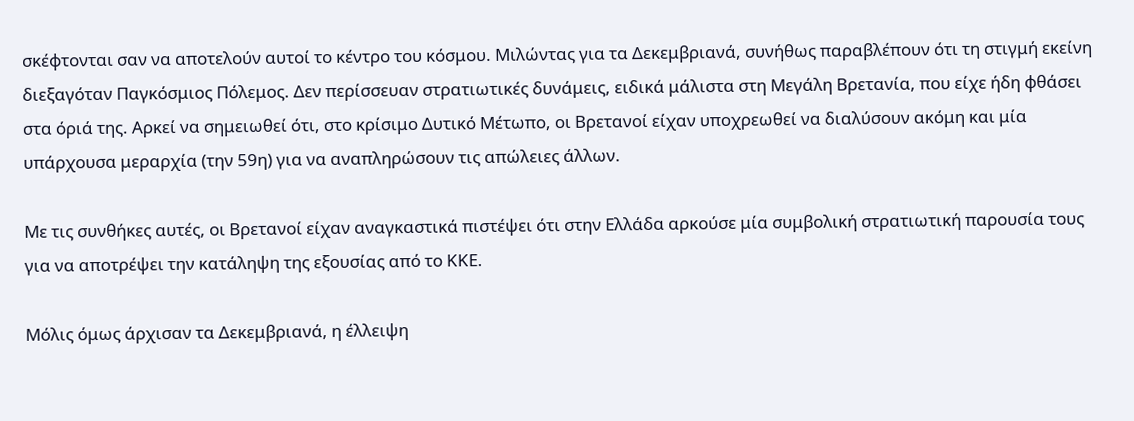σκέφτονται σαν να αποτελούν αυτοί το κέντρο του κόσμου. Μιλώντας για τα Δεκεμβριανά, συνήθως παραβλέπουν ότι τη στιγμή εκείνη διεξαγόταν Παγκόσμιος Πόλεμος. Δεν περίσσευαν στρατιωτικές δυνάμεις, ειδικά μάλιστα στη Μεγάλη Βρετανία, που είχε ήδη φθάσει στα όριά της. Αρκεί να σημειωθεί ότι, στο κρίσιμο Δυτικό Μέτωπο, οι Βρετανοί είχαν υποχρεωθεί να διαλύσουν ακόμη και μία υπάρχουσα μεραρχία (την 59η) για να αναπληρώσουν τις απώλειες άλλων.

Με τις συνθήκες αυτές, οι Βρετανοί είχαν αναγκαστικά πιστέψει ότι στην Ελλάδα αρκούσε μία συμβολική στρατιωτική παρουσία τους για να αποτρέψει την κατάληψη της εξουσίας από το ΚΚΕ.

Μόλις όμως άρχισαν τα Δεκεμβριανά, η έλλειψη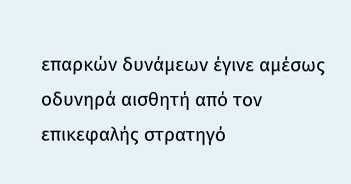επαρκών δυνάμεων έγινε αμέσως οδυνηρά αισθητή από τον επικεφαλής στρατηγό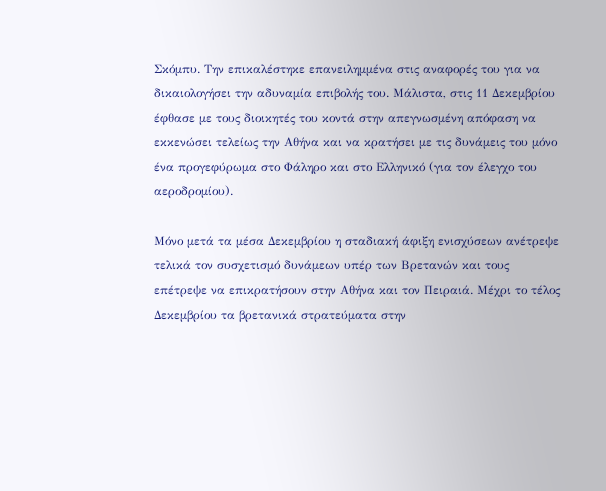Σκόμπυ. Την επικαλέστηκε επανειλημμένα στις αναφορές του για να δικαιολογήσει την αδυναμία επιβολής του. Μάλιστα, στις 11 Δεκεμβρίου έφθασε με τους διοικητές του κοντά στην απεγνωσμένη απόφαση να εκκενώσει τελείως την Αθήνα και να κρατήσει με τις δυνάμεις του μόνο ένα προγεφύρωμα στο Φάληρο και στο Ελληνικό (για τον έλεγχο του αεροδρομίου).

Μόνο μετά τα μέσα Δεκεμβρίου η σταδιακή άφιξη ενισχύσεων ανέτρεψε τελικά τον συσχετισμό δυνάμεων υπέρ των Βρετανών και τους επέτρεψε να επικρατήσουν στην Αθήνα και τον Πειραιά. Μέχρι το τέλος Δεκεμβρίου τα βρετανικά στρατεύματα στην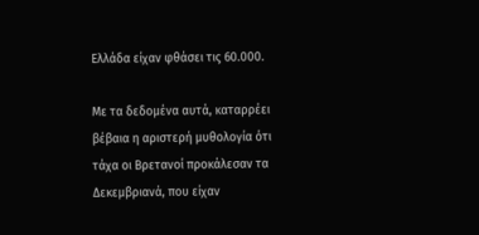Ελλάδα είχαν φθάσει τις 60.000.

Με τα δεδομένα αυτά, καταρρέει βέβαια η αριστερή μυθολογία ότι τάχα οι Βρετανοί προκάλεσαν τα Δεκεμβριανά, που είχαν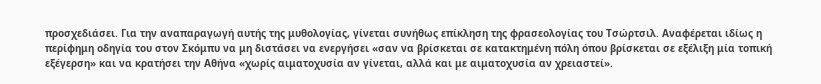προσχεδιάσει. Για την αναπαραγωγή αυτής της μυθολογίας, γίνεται συνήθως επίκληση της φρασεολογίας του Τσώρτσιλ. Αναφέρεται ιδίως η περίφημη οδηγία του στον Σκόμπυ να μη διστάσει να ενεργήσει «σαν να βρίσκεται σε κατακτημένη πόλη όπου βρίσκεται σε εξέλιξη μία τοπική εξέγερση» και να κρατήσει την Αθήνα «χωρίς αιματοχυσία αν γίνεται, αλλά και με αιματοχυσία αν χρειαστεί».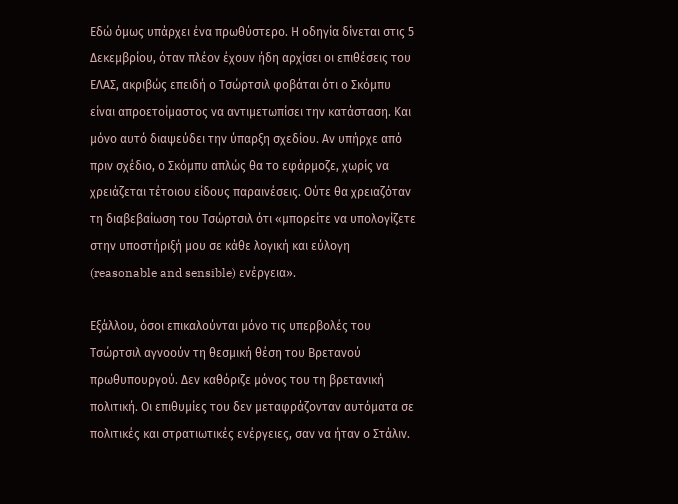Εδώ όμως υπάρχει ένα πρωθύστερο. Η οδηγία δίνεται στις 5 Δεκεμβρίου, όταν πλέον έχουν ήδη αρχίσει οι επιθέσεις του ΕΛΑΣ, ακριβώς επειδή ο Τσώρτσιλ φοβάται ότι ο Σκόμπυ είναι απροετοίμαστος να αντιμετωπίσει την κατάσταση. Και μόνο αυτό διαψεύδει την ύπαρξη σχεδίου. Αν υπήρχε από πριν σχέδιο, ο Σκόμπυ απλώς θα το εφάρμοζε, χωρίς να χρειάζεται τέτοιου είδους παραινέσεις. Ούτε θα χρειαζόταν τη διαβεβαίωση του Τσώρτσιλ ότι «μπορείτε να υπολογίζετε στην υποστήριξή μου σε κάθε λογική και εύλογη (reasonable and sensible) ενέργεια».

Εξάλλου, όσοι επικαλούνται μόνο τις υπερβολές του Τσώρτσιλ αγνοούν τη θεσμική θέση του Βρετανού πρωθυπουργού. Δεν καθόριζε μόνος του τη βρετανική πολιτική. Οι επιθυμίες του δεν μεταφράζονταν αυτόματα σε πολιτικές και στρατιωτικές ενέργειες, σαν να ήταν ο Στάλιν.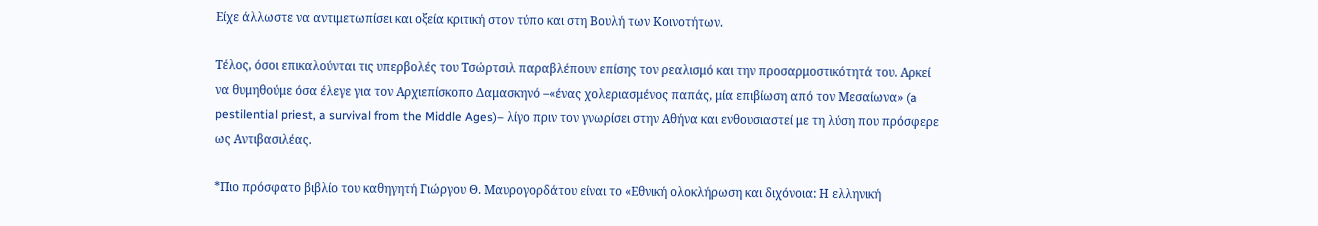Είχε άλλωστε να αντιμετωπίσει και οξεία κριτική στον τύπο και στη Βουλή των Κοινοτήτων.

Τέλος, όσοι επικαλούνται τις υπερβολές του Τσώρτσιλ παραβλέπουν επίσης τον ρεαλισμό και την προσαρμοστικότητά του. Αρκεί να θυμηθούμε όσα έλεγε για τον Αρχιεπίσκοπο Δαμασκηνό –«ένας χολεριασμένος παπάς, μία επιβίωση από τον Μεσαίωνα» (a pestilential priest, a survival from the Middle Ages)– λίγο πριν τον γνωρίσει στην Αθήνα και ενθουσιαστεί με τη λύση που πρόσφερε ως Αντιβασιλέας.

*Πιο πρόσφατο βιβλίο του καθηγητή Γιώργου Θ. Μαυρογορδάτου είναι το «Εθνική ολοκλήρωση και διχόνοια: Η ελληνική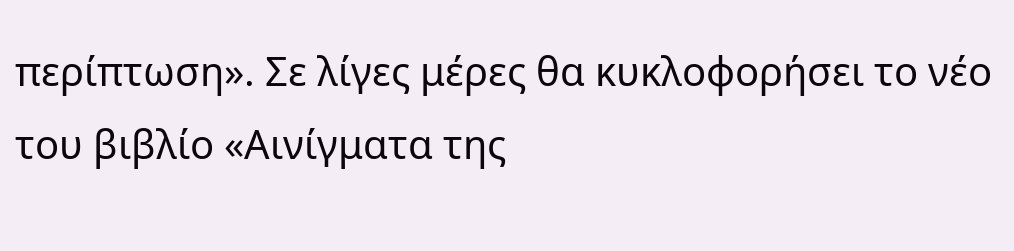περίπτωση». Σε λίγες μέρες θα κυκλοφορήσει το νέο του βιβλίο «Αινίγματα της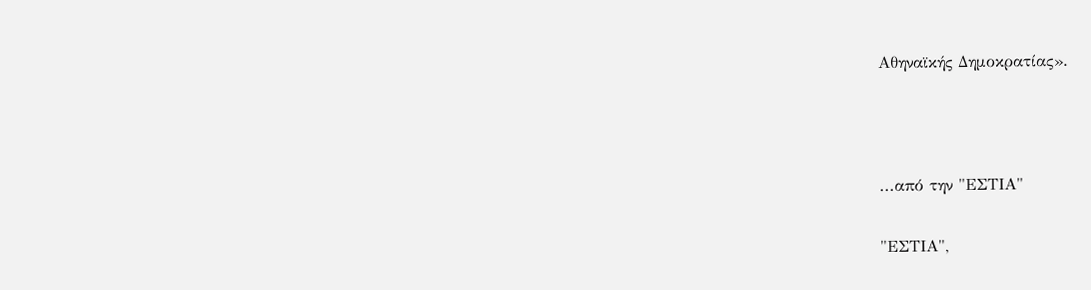Αθηναϊκής Δημοκρατίας».



...από την "ΕΣΤΙΑ"

"ΕΣΤΙΑ",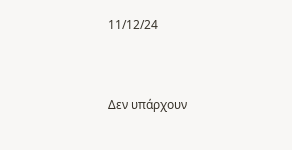11/12/24


Δεν υπάρχουν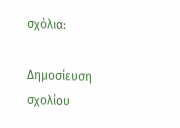σχόλια:

Δημοσίευση σχολίου